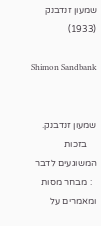שמעון זנדבנק (1933)

Shimon Sandbank


שמעון זנדבנק.
    בזכות המשוגעים לדבר
  : מבחר מסות ומאמרים על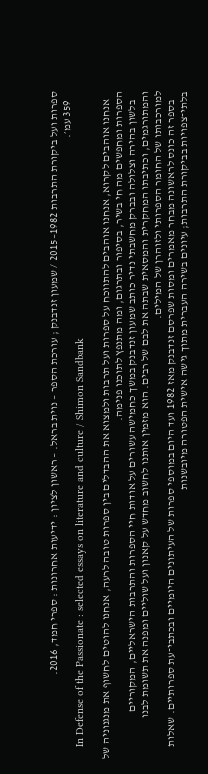ספרות ועל ביקורת התרבות 1982–2015 / שמעון זנדבנק ; עורכת הספר – נוית בראל. – ראשון לציון : ידיעות אחרונות : ספרי חמד, 2016.
    359 עמ׳.
    In Defense of the Passionate : selected essays on literature and culture / Shimon Sandbank

    אנחנו אוהבים לקרוא, אנחנו אוהבים להתווכח על ספרות ועל תרבות ולמצוא את ההבדלים בין ספרות טובה לרעה, אנחנו להוטים לחשוף את מנגנוניה של הספרות ומחפשים מה חי בשיר, בסיפור ובתרגום, ומה מתנפץ לתוכנו פנימה.
    בלשון בהירה וצלולה ובברק מחשבתי נדיר כותב שמעון זנדבנק במשך כחמישה עשורים על אודות חיי הספרות והתרבות הישראליים, המקוריים והמתורגמים, וכתיבתו המחקרית והמסאית שבתה את לבם של רבים. הוא מזמין אותנו לחשוב מחדש על קאנון ועל שוליים ומפנה את תשומת לבנו למורכבותו של החומר הספרותי ולזוהרן של המילים.
    בספר זה כונס לראשונה מבחר מאמרים ומסות שפרסם זנדבנק מאז 1982 ועד היום במוספי ספרות של העיתונים היומיים ובכתבי־עת ספרותיים. שאלות בלתי־צפויות בביקורת התרבות; עיונים בשירה העברית מתוך גישה אישית הפטורה מיובשנות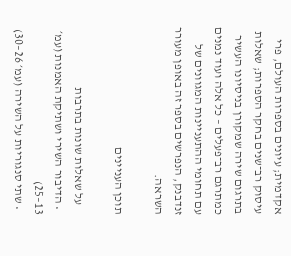אקדמית; עיונים בספרות העולם, פרי עיסוק רב־שנים בחקר הספרות; שאלות בתרגום שירה שמקורן בניסיונו העשיר כמתרגם רב־פעלים – כל אלה ועוד נמנים עם תחומי ההתעניינות המגוונים של זנדבנק, הנפרשים בספר זה באופן מעורר השראה.

תוכן העניינים

    על שאלות שונות בתרבות
  • הדיבור השירי ושתיקת האמנות (עמ׳ 13–25)
  • שתי סנגוריות על השירה (עמ׳ 26–30)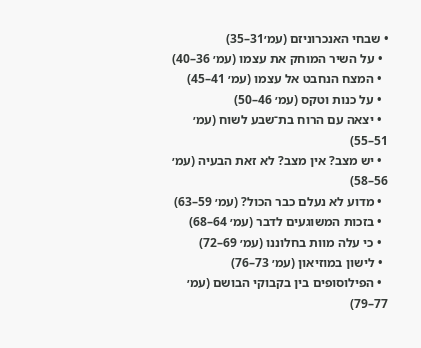• שבחי האנכרוניזם (עמ׳31–35)
  • על השיר המוחק את עצמו (עמ׳ 36–40)
  • המצח הנחבט אל עצמו (עמ׳ 41–45)
  • על כנות וטקס (עמ׳ 46–50)
  • יצאה עם הרוח בת־שבע לשוח (עמ׳ 51–55)
  • יש מצב? אין מצב? לא זאת הבעיה (עמ׳ 56–58)
  • מדוע לא נעלם כבר הכול? (עמ׳ 59–63)
  • בזכות המשוגעים לדבר (עמ׳ 64–68)
  • כי עלה מוות בחלוננו (עמ׳ 69–72)
  • לישון במוזיאון (עמ׳ 73–76)
  • הפילוסופים בין בקבוקי הבושם (עמ׳ 77–79)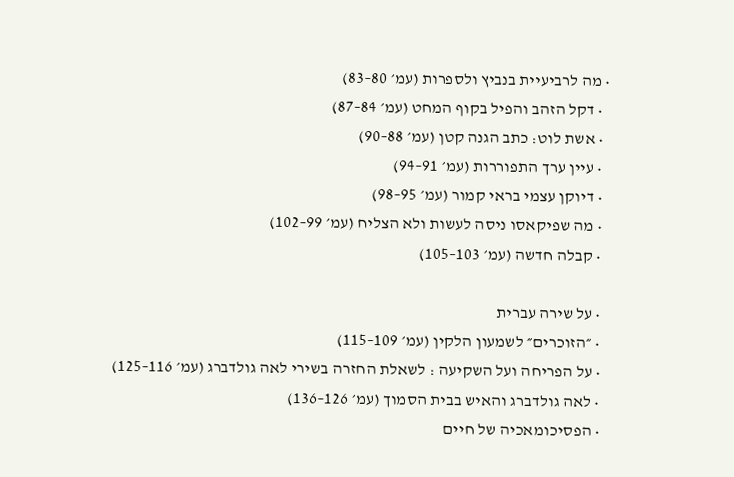• מה לרביעיית בנביץ ולספרות (עמ׳ 80–83)
  • דקל הזהב והפיל בקוף המחט (עמ׳ 84–87)
  • אשת לוט: כתב הגנה קטן (עמ׳ 88–90)
  • עיין ערך התפוררות (עמ׳ 91–94)
  • דיוקן עצמי בראי קמור (עמ׳ 95–98)
  • מה שפיקאסו ניסה לעשות ולא הצליח (עמ׳ 99–102)
  • קבלה חדשה (עמ׳ 103–105)

  • על שירה עברית
  • ״הזוכרים״ לשמעון הלקין (עמ׳ 109–115)
  • על הפריחה ועל השקיעה : לשאלת החזרה בשירי לאה גולדברג (עמ׳ 116–125)
  • לאה גולדברג והאיש בבית הסמוך (עמ׳ 126–136)
  • הפסיכומאכיה של חיים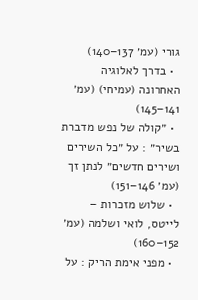גורי (עמ׳ 137–140)
  • בדרך לאלוגיה האחרונה (עמיחי) (עמ׳ 141–145)
  • ״קולה של נפש מדברת בשיר״ : על ״כל השירים ושירים חדשים״ לנתן זך (עמ׳ 146–151)
  • שלוש מזכרות – לייטס, לואי ושלמה (עמ׳ 152–160)
  • מפני אימת הריק : על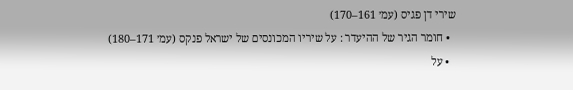שירי דן פגיס (עמ׳ 161–170)
  • חומר הגיר של ההיעדר : על שיריו המכונסים של ישראל פנקס (עמ׳ 171–180)
  • על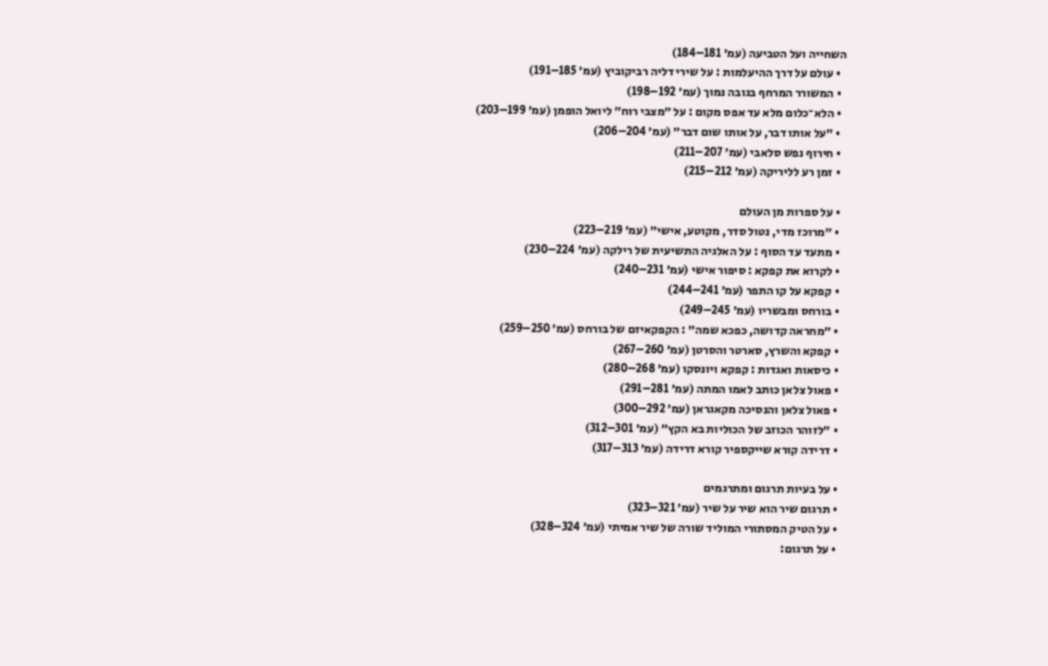השחייה ועל הטביעה (עמ׳ 181–184)
  • עולם על דרך ההיעלמות : על שירי דליה רביקוביץ (עמ׳ 185–191)
  • המשורר המרחף בגובה נמוך (עמ׳ 192–198)
  • הלא־כלום מלא עד אפס מקום : על ״מצבי רוח״ ליואל הופמן (עמ׳ 199–203)
  • ״על אותו דבר, על אותו שום דבר״ (עמ׳ 204–206)
  • חירוף נפש סלאבי (עמ׳ 207–211)
  • זמן רע לליריקה (עמ׳ 212–215)

  • על ספרות מן העולם
  • ״מרוכז מדי, נטול סדר, מקוטע, אישי״ (עמ׳ 219–223)
  • מתעד עד הסוף : על האלגיה התשיעית של רילקה (עמ׳ 224–230)
  • לקרוא את קפקא : סיפור אישי (עמ׳ 231–240)
  • קפקא על קו התפר (עמ׳ 241–244)
  • בורחס ומבשריו (עמ׳ 245–249)
  • ״מחראה קדושה, כפכא שמה״ : הקפקאיזם של בורחס (עמ׳ 250–259)
  • קפקא והשרץ, סארטר והסרטן (עמ׳ 260–267)
  • כיסאות ואגדות : קפקא ויונסקו (עמ׳ 268–280)
  • פאול צלאן כותב לאמו המתה (עמ׳ 281–291)
  • פאול צלאן והנסיכה מקאגראן (עמ׳ 292–300)
  • ״לזוהר הכוזב של הכוליות בא הקץ״ (עמ׳ 301–312)
  • דרידה קורא שייקספיר קורא דרידה (עמ׳ 313–317)

  • על בעיות תרגום ומתרגמים
  • תרגום שיר הוא שיר על שיר (עמ׳ 321–323)
  • על הטיק המסתורי המוליד שורה של שיר אמיתי (עמ׳ 324–328)
  • על תרגום: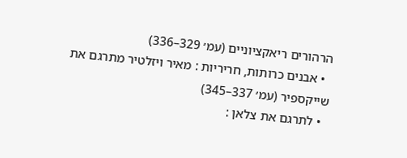הרהורים ריאקציוניים (עמ׳ 329–336)
  • אבנים כרותות, חריריות : מאיר ויזלטיר מתרגם את שייקספיר (עמ׳ 337–345)
  • לתרגם את צלאן :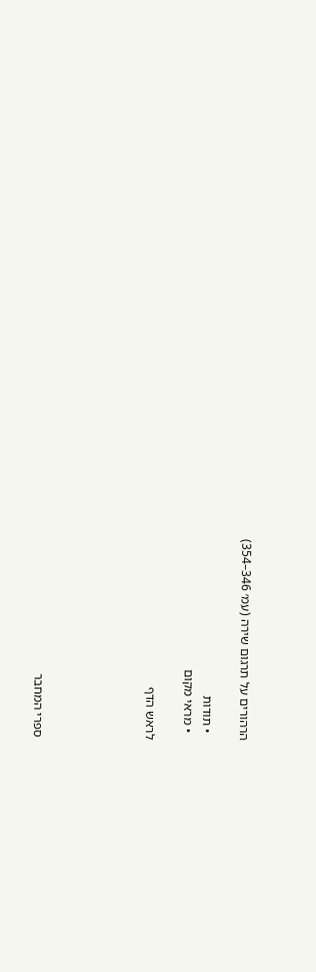הרהורים על תרגום שירה (עמ׳ 346–354)

  • תודות
  • מראי מקום

לראש הדף





ספרי המחבר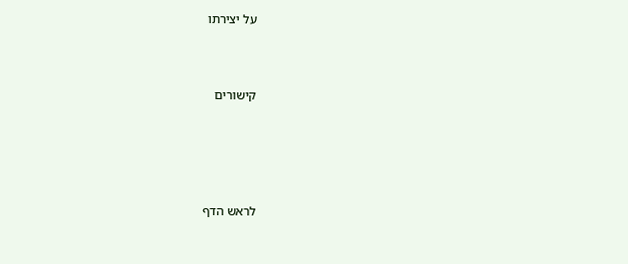על יצירתו



קישורים





לראש הדף